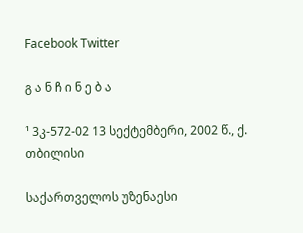Facebook Twitter

გ ა ნ ჩ ი ნ ე ბ ა

¹ 3კ-572-02 13 სექტემბერი, 2002 წ., ქ. თბილისი

საქართველოს უზენაესი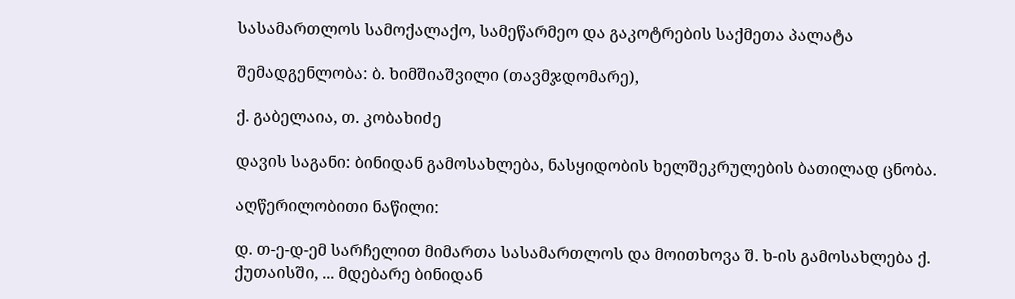სასამართლოს სამოქალაქო, სამეწარმეო და გაკოტრების საქმეთა პალატა

შემადგენლობა: ბ. ხიმშიაშვილი (თავმჯდომარე),

ქ. გაბელაია, თ. კობახიძე

დავის საგანი: ბინიდან გამოსახლება, ნასყიდობის ხელშეკრულების ბათილად ცნობა.

აღწერილობითი ნაწილი:

დ. თ-ე-დ-ემ სარჩელით მიმართა სასამართლოს და მოითხოვა შ. ხ-ის გამოსახლება ქ. ქუთაისში, ... მდებარე ბინიდან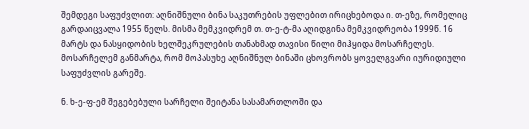შემდეგი საფუძვლით: აღნიშნული ბინა საკუთრების უფლებით ირიცხებოდა ი. თ-ეზე, რომელიც გარდაიცვალა 1955 წელს. მისმა მემკვიდრემ თ. თ-ე-ტ-მა აღიდგინა მემკვიდრეობა 1999წ. 16 მარტს და ნასყიდობის ხელშეკრულების თანახმად თავისი წილი მიჰყიდა მოსარჩელეს. მოსარჩელემ განმარტა, რომ მოპასუხე აღნიშნულ ბინაში ცხოვრობს ყოველგვარი იურიდიული საფუძვლის გარეშე.

ნ. ხ-ე-ფ-ემ შეგებებული სარჩელი შეიტანა სასამართლოში და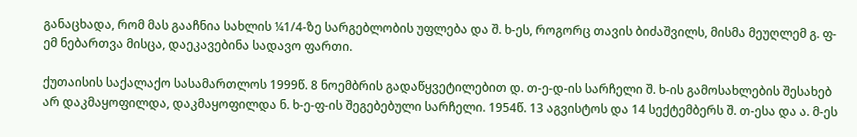განაცხადა, რომ მას გააჩნია სახლის ¼1/4-ზე სარგებლობის უფლება და შ. ხ-ეს, როგორც თავის ბიძაშვილს, მისმა მეუღლემ გ. ფ-ემ ნებართვა მისცა, დაეკავებინა სადავო ფართი.

ქუთაისის საქალაქო სასამართლოს 1999წ. 8 ნოემბრის გადაწყვეტილებით დ. თ-ე-დ-ის სარჩელი შ. ხ-ის გამოსახლების შესახებ არ დაკმაყოფილდა, დაკმაყოფილდა ნ. ხ-ე-ფ-ის შეგებებული სარჩელი. 1954წ. 13 აგვისტოს და 14 სექტემბერს შ. თ-ესა და ა. მ-ეს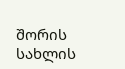შორის სახლის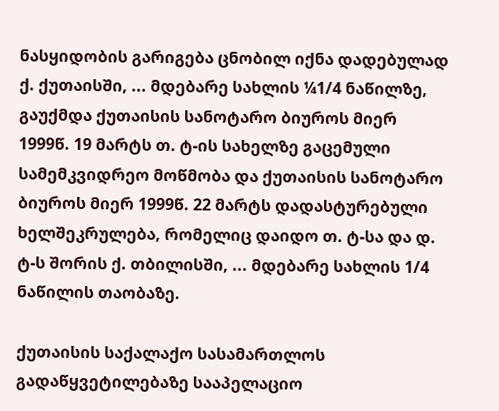ნასყიდობის გარიგება ცნობილ იქნა დადებულად ქ. ქუთაისში, ... მდებარე სახლის ¼1/4 ნაწილზე, გაუქმდა ქუთაისის სანოტარო ბიუროს მიერ 1999წ. 19 მარტს თ. ტ-ის სახელზე გაცემული სამემკვიდრეო მოწმობა და ქუთაისის სანოტარო ბიუროს მიერ 1999წ. 22 მარტს დადასტურებული ხელშეკრულება, რომელიც დაიდო თ. ტ-სა და დ. ტ-ს შორის ქ. თბილისში, ... მდებარე სახლის 1/4 ნაწილის თაობაზე.

ქუთაისის საქალაქო სასამართლოს გადაწყვეტილებაზე სააპელაციო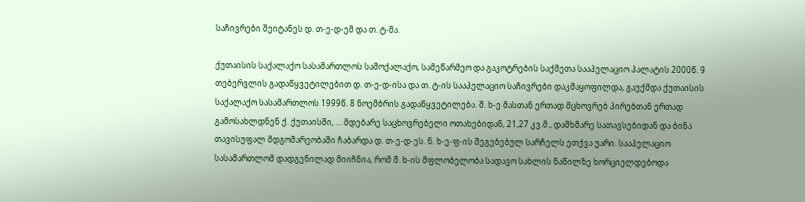საჩივრები შეიტანეს დ. თ-ე-დ-ემ და თ. ტ-მა.

ქუთაისის საქალაქო სასამართლოს სამოქალაქო, სამეწარმეო და გაკოტრების საქმეთა სააპელაციო პალატის 2000წ. 9 თებერვლის გადაწყვეტილებით დ. თ-ე-დ-ისა და თ. ტ-ის სააპელაციო საჩივრები დაკმაყოფილდა, გაუქმდა ქუთაისის საქალაქო სასამართლოს 1999წ. 8 ნოემბრის გადაწყვეტილება. შ. ხ-ე მასთან ერთად მცხოვრებ პირებთან ერთად გამოსახლდნენ ქ. ქუთაისში, ... მდებარე საცხოვრებელი ოთახებიდან, 21,27 კვ.მ., დამხმარე სათავსებიდან და ბინა თავისუფალ მდგომარეობაში ჩაბარდა დ. თ-ე-დ-ეს. ნ. ხ-ე-ფ-ის შეგებებულ სარჩელს ეთქვა უარი. სააპელაციო სასამართლომ დადგენილად მიიჩნია, რომ შ. ხ-ის მფლობელობა სადავო სახლის ნაწილზე ხორციელდებოდა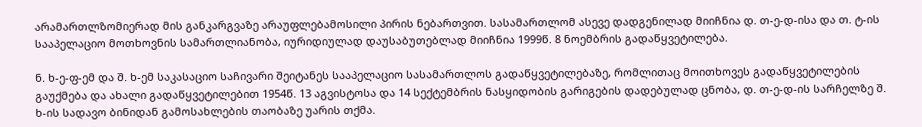არამართლზომიერად მის განკარგვაზე არაუფლებამოსილი პირის ნებართვით. სასამართლომ ასევე დადგენილად მიიჩნია დ. თ-ე-დ-ისა და თ. ტ-ის სააპელაციო მოთხოვნის სამართლიანობა, იურიდიულად დაუსაბუთებლად მიიჩნია 1999წ. 8 ნოემბრის გადაწყვეტილება.

ნ. ხ-ე-ფ-ემ და შ. ხ-ემ საკასაციო საჩივარი შეიტანეს სააპელაციო სასამართლოს გადაწყვეტილებაზე, რომლითაც მოითხოვეს გადაწყვეტილების გაუქმება და ახალი გადაწყვეტილებით 1954წ. 13 აგვისტოსა და 14 სექტემბრის ნასყიდობის გარიგების დადებულად ცნობა, დ. თ-ე-დ-ის სარჩელზე შ. ხ-ის სადავო ბინიდან გამოსახლების თაობაზე უარის თქმა.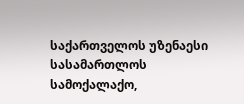საქართველოს უზენაესი სასამართლოს სამოქალაქო,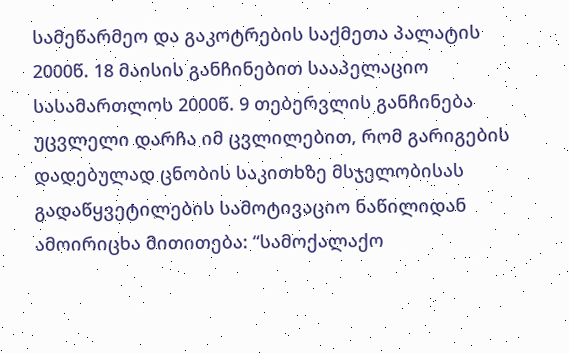სამეწარმეო და გაკოტრების საქმეთა პალატის 2000წ. 18 მაისის განჩინებით სააპელაციო სასამართლოს 2000წ. 9 თებერვლის განჩინება უცვლელი დარჩა იმ ცვლილებით, რომ გარიგების დადებულად ცნობის საკითხზე მსჯელობისას გადაწყვეტილების სამოტივაციო ნაწილიდან ამოირიცხა მითითება: “სამოქალაქო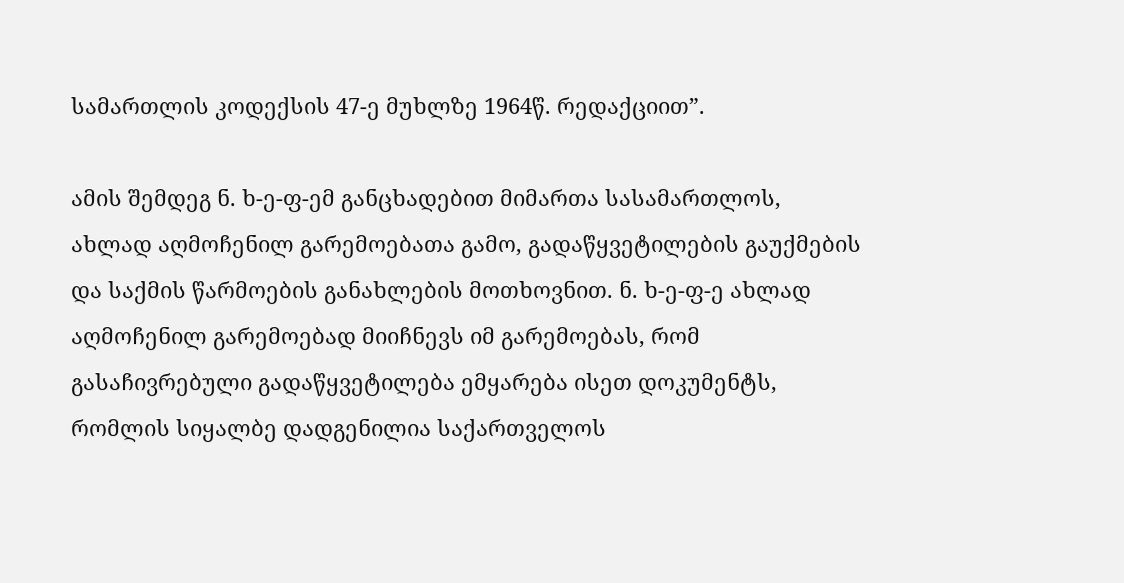სამართლის კოდექსის 47-ე მუხლზე 1964წ. რედაქციით”.

ამის შემდეგ ნ. ხ-ე-ფ-ემ განცხადებით მიმართა სასამართლოს, ახლად აღმოჩენილ გარემოებათა გამო, გადაწყვეტილების გაუქმების და საქმის წარმოების განახლების მოთხოვნით. ნ. ხ-ე-ფ-ე ახლად აღმოჩენილ გარემოებად მიიჩნევს იმ გარემოებას, რომ გასაჩივრებული გადაწყვეტილება ემყარება ისეთ დოკუმენტს, რომლის სიყალბე დადგენილია საქართველოს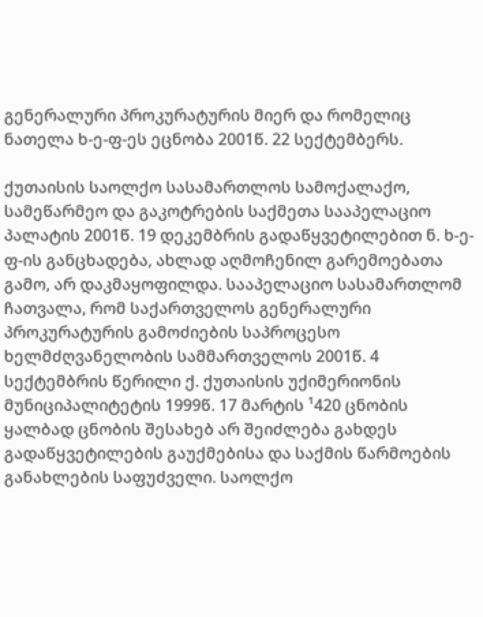გენერალური პროკურატურის მიერ და რომელიც ნათელა ხ-ე-ფ-ეს ეცნობა 2001წ. 22 სექტემბერს.

ქუთაისის საოლქო სასამართლოს სამოქალაქო, სამეწარმეო და გაკოტრების საქმეთა სააპელაციო პალატის 2001წ. 19 დეკემბრის გადაწყვეტილებით ნ. ხ-ე-ფ-ის განცხადება, ახლად აღმოჩენილ გარემოებათა გამო, არ დაკმაყოფილდა. სააპელაციო სასამართლომ ჩათვალა, რომ საქართველოს გენერალური პროკურატურის გამოძიების საპროცესო ხელმძღვანელობის სამმართველოს 2001წ. 4 სექტემბრის წერილი ქ. ქუთაისის უქიმერიონის მუნიციპალიტეტის 1999წ. 17 მარტის ¹420 ცნობის ყალბად ცნობის შესახებ არ შეიძლება გახდეს გადაწყვეტილების გაუქმებისა და საქმის წარმოების განახლების საფუძველი. საოლქო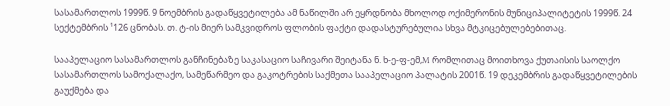სასამართლოს 1999წ. 9 ნოემბრის გადაწყვეტილება ამ ნაწილში არ ეყრდნობა მხოლოდ ოქიმერონის მუნიციპალიტეტის 1999წ. 24 სექტემბრის ¹126 ცნობას. თ. ტ-ის მიერ სამკვიდროს ფლობის ფაქტი დადასტურებულია სხვა მტკიცებულებებითაც.

სააპელაციო სასამართლოს განჩინებაზე საკასაციო საჩივარი შეიტანა ნ. ხ-ე-ფ-ემ,M რომლითაც მოითხოვა ქუთაისის საოლქო სასამართლოს სამოქალაქო, სამეწარმეო და გაკოტრების საქმეთა სააპელაციო პალატის 2001წ. 19 დეკემბრის გადაწყვეტილების გაუქმება და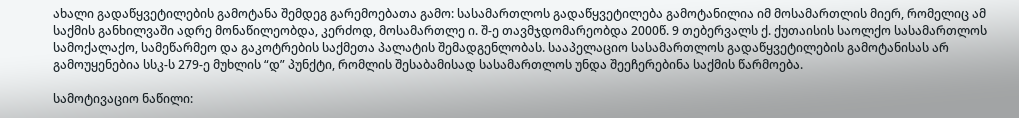ახალი გადაწყვეტილების გამოტანა შემდეგ გარემოებათა გამო: სასამართლოს გადაწყვეტილება გამოტანილია იმ მოსამართლის მიერ, რომელიც ამ საქმის განხილვაში ადრე მონაწილეობდა, კერძოდ, მოსამართლე ი. შ-ე თავმჯდომარეობდა 2000წ. 9 თებერვალს ქ. ქუთაისის საოლქო სასამართლოს სამოქალაქო, სამეწარმეო და გაკოტრების საქმეთა პალატის შემადგენლობას. სააპელაციო სასამართლოს გადაწყვეტილების გამოტანისას არ გამოუყენებია სსკ-ს 279-ე მუხლის “დ” პუნქტი, რომლის შესაბამისად სასამართლოს უნდა შეეჩერებინა საქმის წარმოება.

სამოტივაციო ნაწილი: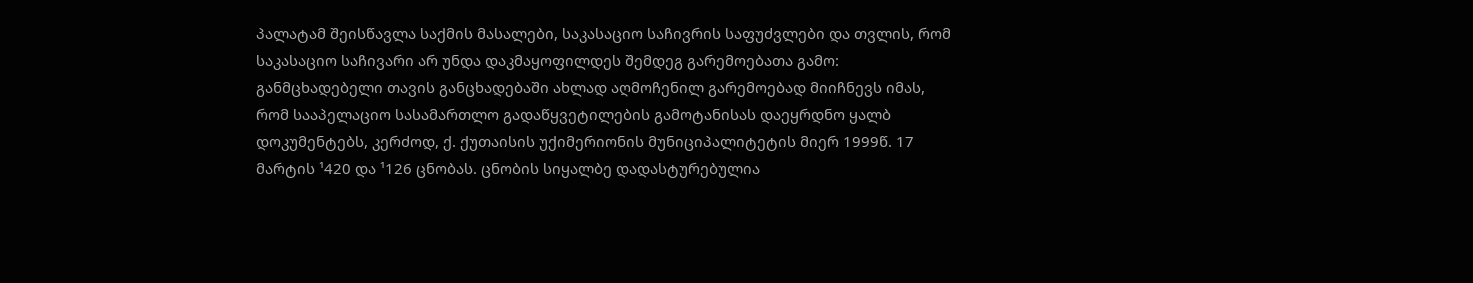პალატამ შეისწავლა საქმის მასალები, საკასაციო საჩივრის საფუძვლები და თვლის, რომ საკასაციო საჩივარი არ უნდა დაკმაყოფილდეს შემდეგ გარემოებათა გამო: განმცხადებელი თავის განცხადებაში ახლად აღმოჩენილ გარემოებად მიიჩნევს იმას, რომ სააპელაციო სასამართლო გადაწყვეტილების გამოტანისას დაეყრდნო ყალბ დოკუმენტებს, კერძოდ, ქ. ქუთაისის უქიმერიონის მუნიციპალიტეტის მიერ 1999წ. 17 მარტის ¹420 და ¹126 ცნობას. ცნობის სიყალბე დადასტურებულია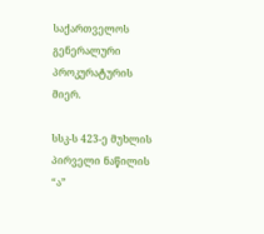საქართველოს გენერალური პროკურატურის მიერ.

სსკ-ს 423-ე მუხლის პირველი ნაწილის “ა”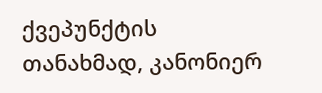ქვეპუნქტის თანახმად, კანონიერ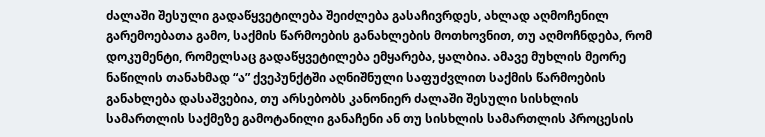ძალაში შესული გადაწყვეტილება შეიძლება გასაჩივრდეს, ახლად აღმოჩენილ გარემოებათა გამო, საქმის წარმოების განახლების მოთხოვნით, თუ აღმოჩნდება, რომ დოკუმენტი, რომელსაც გადაწყვეტილება ემყარება, ყალბია. ამავე მუხლის მეორე ნაწილის თანახმად “ა” ქვეპუნქტში აღნიშნული საფუძვლით საქმის წარმოების განახლება დასაშვებია, თუ არსებობს კანონიერ ძალაში შესული სისხლის სამართლის საქმეზე გამოტანილი განაჩენი ან თუ სისხლის სამართლის პროცესის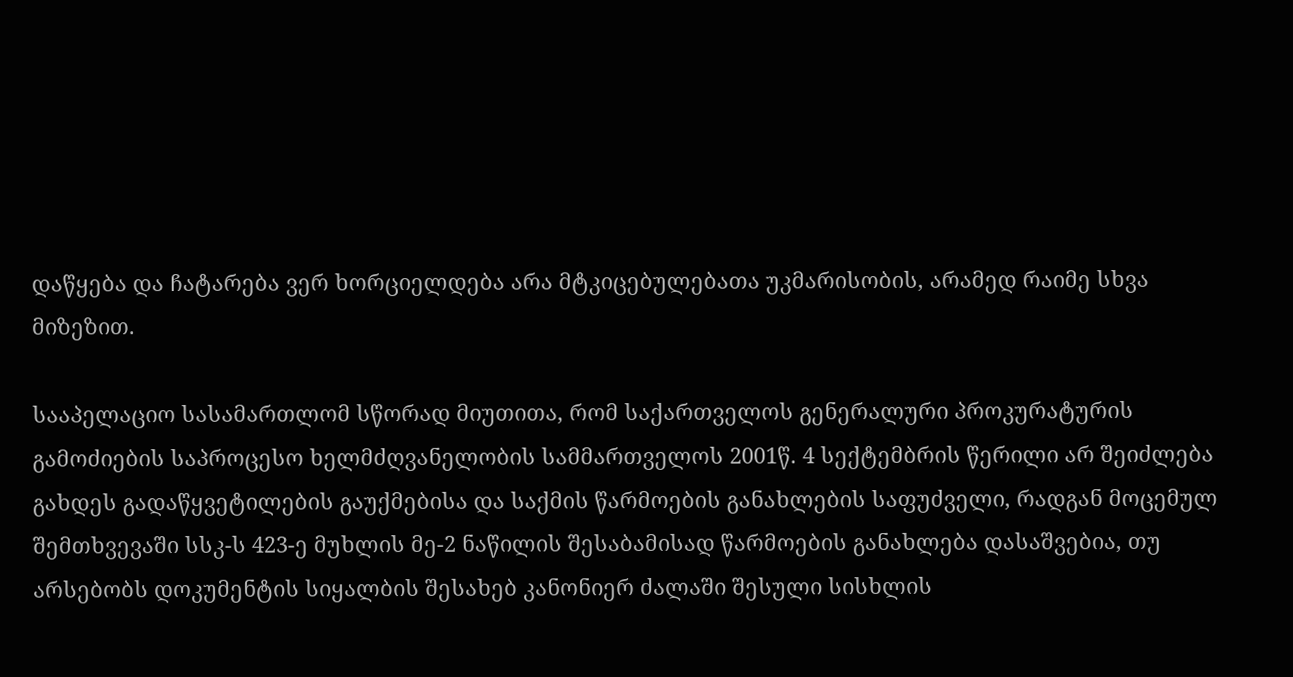დაწყება და ჩატარება ვერ ხორციელდება არა მტკიცებულებათა უკმარისობის, არამედ რაიმე სხვა მიზეზით.

სააპელაციო სასამართლომ სწორად მიუთითა, რომ საქართველოს გენერალური პროკურატურის გამოძიების საპროცესო ხელმძღვანელობის სამმართველოს 2001წ. 4 სექტემბრის წერილი არ შეიძლება გახდეს გადაწყვეტილების გაუქმებისა და საქმის წარმოების განახლების საფუძველი, რადგან მოცემულ შემთხვევაში სსკ-ს 423-ე მუხლის მე-2 ნაწილის შესაბამისად წარმოების განახლება დასაშვებია, თუ არსებობს დოკუმენტის სიყალბის შესახებ კანონიერ ძალაში შესული სისხლის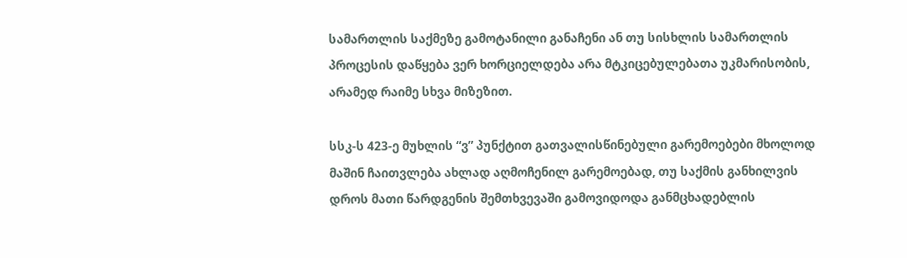სამართლის საქმეზე გამოტანილი განაჩენი ან თუ სისხლის სამართლის პროცესის დაწყება ვერ ხორციელდება არა მტკიცებულებათა უკმარისობის, არამედ რაიმე სხვა მიზეზით.

სსკ-ს 423-ე მუხლის “ვ” პუნქტით გათვალისწინებული გარემოებები მხოლოდ მაშინ ჩაითვლება ახლად აღმოჩენილ გარემოებად, თუ საქმის განხილვის დროს მათი წარდგენის შემთხვევაში გამოვიდოდა განმცხადებლის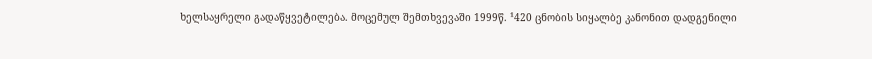ხელსაყრელი გადაწყვეტილება. მოცემულ შემთხვევაში 1999წ. ¹420 ცნობის სიყალბე კანონით დადგენილი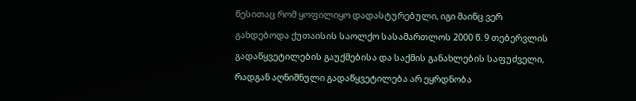წესითაც რომ ყოფილიყო დადასტურებული, იგი მაინც ვერ გახდებოდა ქუთაისის საოლქო სასამართლოს 2000 წ. 9 თებერვლის გადაწყვეტილების გაუქმებისა და საქმის განახლების საფუძველი, რადგან აღნიშნული გადაწყვეტილება არ ეყრდნობა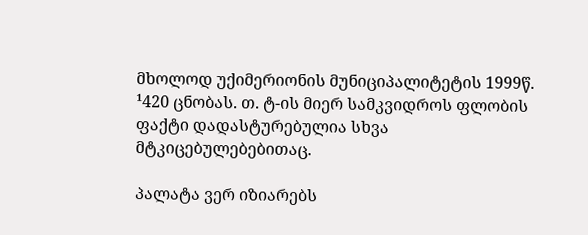მხოლოდ უქიმერიონის მუნიციპალიტეტის 1999წ. ¹420 ცნობას. თ. ტ-ის მიერ სამკვიდროს ფლობის ფაქტი დადასტურებულია სხვა მტკიცებულებებითაც.

პალატა ვერ იზიარებს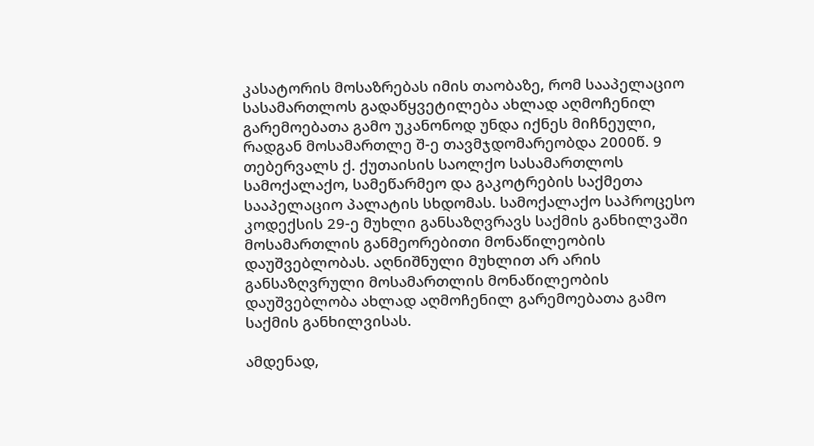კასატორის მოსაზრებას იმის თაობაზე, რომ სააპელაციო სასამართლოს გადაწყვეტილება ახლად აღმოჩენილ გარემოებათა გამო უკანონოდ უნდა იქნეს მიჩნეული, რადგან მოსამართლე შ-ე თავმჯდომარეობდა 2000წ. 9 თებერვალს ქ. ქუთაისის საოლქო სასამართლოს სამოქალაქო, სამეწარმეო და გაკოტრების საქმეთა სააპელაციო პალატის სხდომას. სამოქალაქო საპროცესო კოდექსის 29-ე მუხლი განსაზღვრავს საქმის განხილვაში მოსამართლის განმეორებითი მონაწილეობის დაუშვებლობას. აღნიშნული მუხლით არ არის განსაზღვრული მოსამართლის მონაწილეობის დაუშვებლობა ახლად აღმოჩენილ გარემოებათა გამო საქმის განხილვისას.

ამდენად,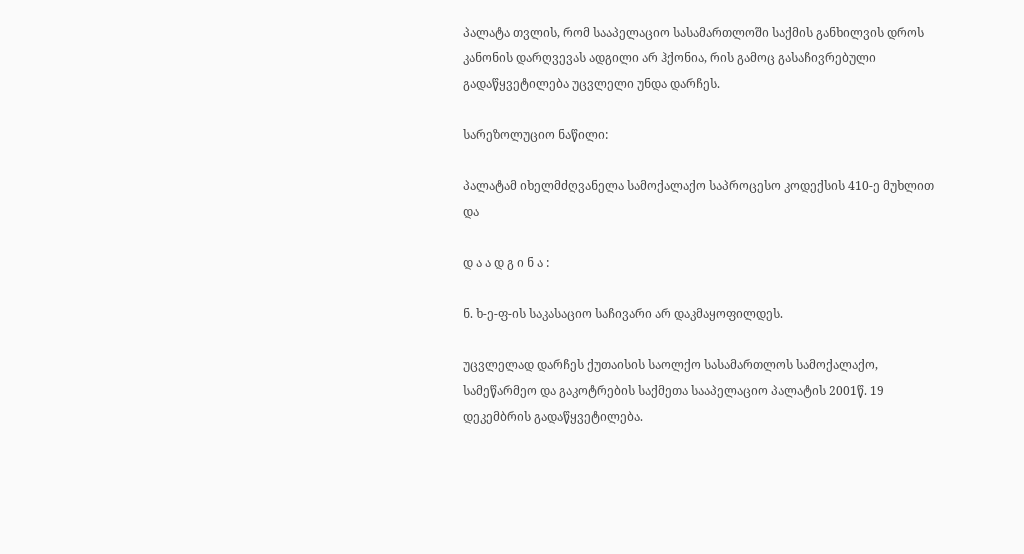პალატა თვლის, რომ სააპელაციო სასამართლოში საქმის განხილვის დროს კანონის დარღვევას ადგილი არ ჰქონია, რის გამოც გასაჩივრებული გადაწყვეტილება უცვლელი უნდა დარჩეს.

სარეზოლუციო ნაწილი:

პალატამ იხელმძღვანელა სამოქალაქო საპროცესო კოდექსის 410-ე მუხლით და

დ ა ა დ გ ი ნ ა :

ნ. ხ-ე-ფ-ის საკასაციო საჩივარი არ დაკმაყოფილდეს.

უცვლელად დარჩეს ქუთაისის საოლქო სასამართლოს სამოქალაქო, სამეწარმეო და გაკოტრების საქმეთა სააპელაციო პალატის 2001წ. 19 დეკემბრის გადაწყვეტილება.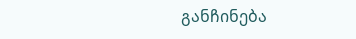განჩინება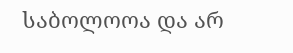საბოლოოა და არ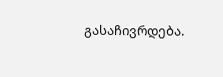გასაჩივრდება.